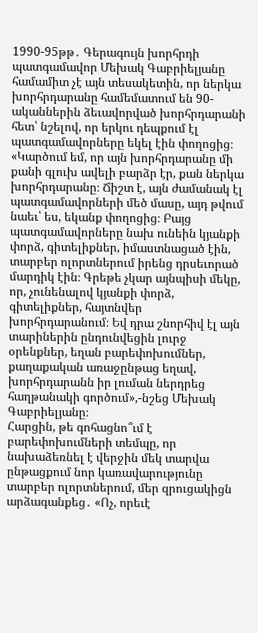1990-95թթ․ Գերագույն խորհրդի պատգամավոր Մեխակ Գաբրիելյանը համամիտ չէ այն տեսակետին, որ ներկա խորհրդարանը համեմատում են 90-ականներին ձեւավորված խորհրդարանի հետ՝ նշելով, որ երկու դեպքում էլ պատգամավորները եկել էին փողոցից։
«Կարծում եմ, որ այն խորհրդարանը մի քանի գլուխ ավելի բարձր էր, քան ներկա խորհրդարանը։ Ճիշտ է, այն ժամանակ էլ պատգամավորների մեծ մասը, այդ թվում նաեւ՝ ես, եկանք փողոցից։ Բայց պատգամավորները նախ ունեին կյանքի փորձ, գիտելիքներ, իմաստնացած էին, տարբեր ոլորտներում իրենց դրսեւորած մարդիկ էին։ Գրեթե չկար այնպիսի մեկը, որ, չունենալով կյանքի փորձ, գիտելիքներ, հայտնվեր խորհրդարանում։ Եվ դրա շնորհիվ էլ այն տարիներին ընդունվեցին լուրջ օրենքներ, եղան բարեփոխումներ, քաղաքական առաջընթաց եղավ, խորհրդարանն իր լուման ներդրեց հաղթանակի գործում»,-նշեց Մեխակ Գաբրիելյանը։
Հարցին, թե գոհացնո՞ւմ է բարեփոխումների տեմպը, որ նախաձեռնել է վերջին մեկ տարվա ընթացքում նոր կառավարությունը տարբեր ոլորտներում, մեր զրուցակիցն արձագանքեց․ «Ոչ, որեւէ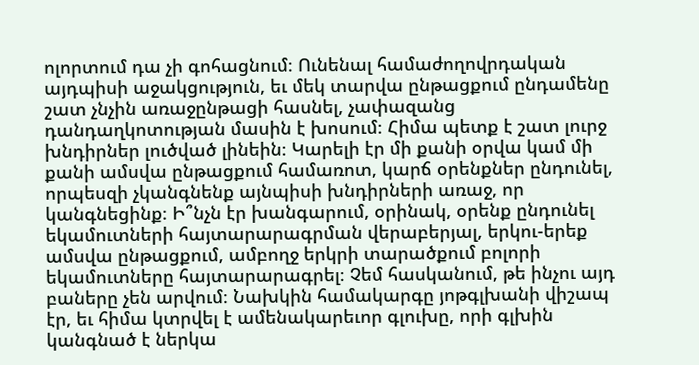ոլորտում դա չի գոհացնում։ Ունենալ համաժողովրդական այդպիսի աջակցություն, եւ մեկ տարվա ընթացքում ընդամենը շատ չնչին առաջընթացի հասնել, չափազանց դանդաղկոտության մասին է խոսում։ Հիմա պետք է շատ լուրջ խնդիրներ լուծված լինեին։ Կարելի էր մի քանի օրվա կամ մի քանի ամսվա ընթացքում համառոտ, կարճ օրենքներ ընդունել, որպեսզի չկանգնենք այնպիսի խնդիրների առաջ, որ կանգնեցինք։ Ի՞նչն էր խանգարում, օրինակ, օրենք ընդունել եկամուտների հայտարարագրման վերաբերյալ, երկու-երեք ամսվա ընթացքում, ամբողջ երկրի տարածքում բոլորի եկամուտները հայտարարագրել։ Չեմ հասկանում, թե ինչու այդ բաները չեն արվում։ Նախկին համակարգը յոթգլխանի վիշապ էր, եւ հիմա կտրվել է ամենակարեւոր գլուխը, որի գլխին կանգնած է ներկա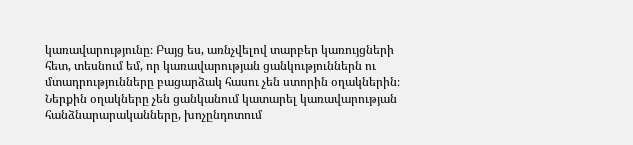կառավարությունը։ Բայց ես, առնչվելով տարբեր կառույցների հետ, տեսնում եմ, որ կառավարության ցանկություններն ու մտադրությունները բացարձակ հասու չեն ստորին օղակներին։ Ներքին օղակները չեն ցանկանում կատարել կառավարության հանձնարարականները, խոչընդոտում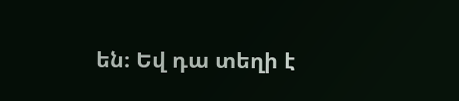են։ Եվ դա տեղի է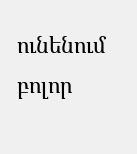ունենում բոլոր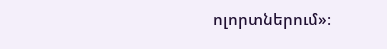ոլորտներում»։